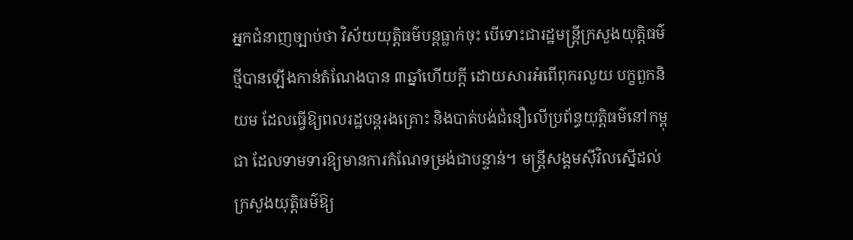អ្នកជំនាញច្បាប់ថា វិស័យយុត្តិធម៌បន្តធ្លាក់ចុះ បើទោះជារដ្ឋមន្ត្រីក្រសួងយុត្តិធម៌ថ្មីបានឡើងកាន់តំណែងបាន ៣ឆ្នាំហើយក្ដី ដោយសារអំពើពុករលួយ បក្ខពួកនិយម ដែលធ្វើឱ្យពលរដ្ឋបន្តរងគ្រោះ និងបាត់បង់ជំនឿលើប្រព័ន្ធយុត្តិធម៌នៅកម្ពុជា ដែលទាមទារឱ្យមានការកំណែទម្រង់ជាបន្ទាន់។ មន្ត្រីសង្គមស៊ីវិលស្នើដល់ក្រសួងយុត្តិធម៌ឱ្យ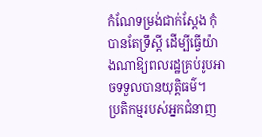កំណែទម្រង់ជាក់ស្ដែង កុំបានតែទ្រឹស្ដី ដើម្បីធ្វើយ៉ាងណាឱ្យពលរដ្ឋគ្រប់រូបអាចទទួលបានយុត្តិធម៌។
ប្រតិកម្មរបស់អ្នកជំនាញ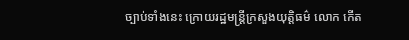ច្បាប់ទាំងនេះ ក្រោយរដ្ឋមន្ត្រីក្រសួងយុត្តិធម៌ លោក កើត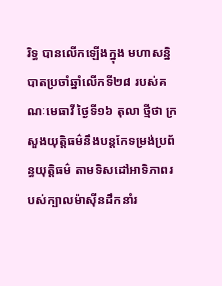រិទ្ធ បានលើកឡើងក្នុង មហាសន្និបាតប្រចាំឆ្នាំលើកទី២៨ របស់គណៈមេធាវី ថ្ងៃទី១៦ តុលា ថ្មីថា ក្រសួងយុត្តិធម៌នឹងបន្តកែទម្រង់ប្រព័ន្ធយុត្តិធម៌ តាមទិសដៅអាទិភាពរបស់ក្បាលម៉ាស៊ីនដឹកនាំរ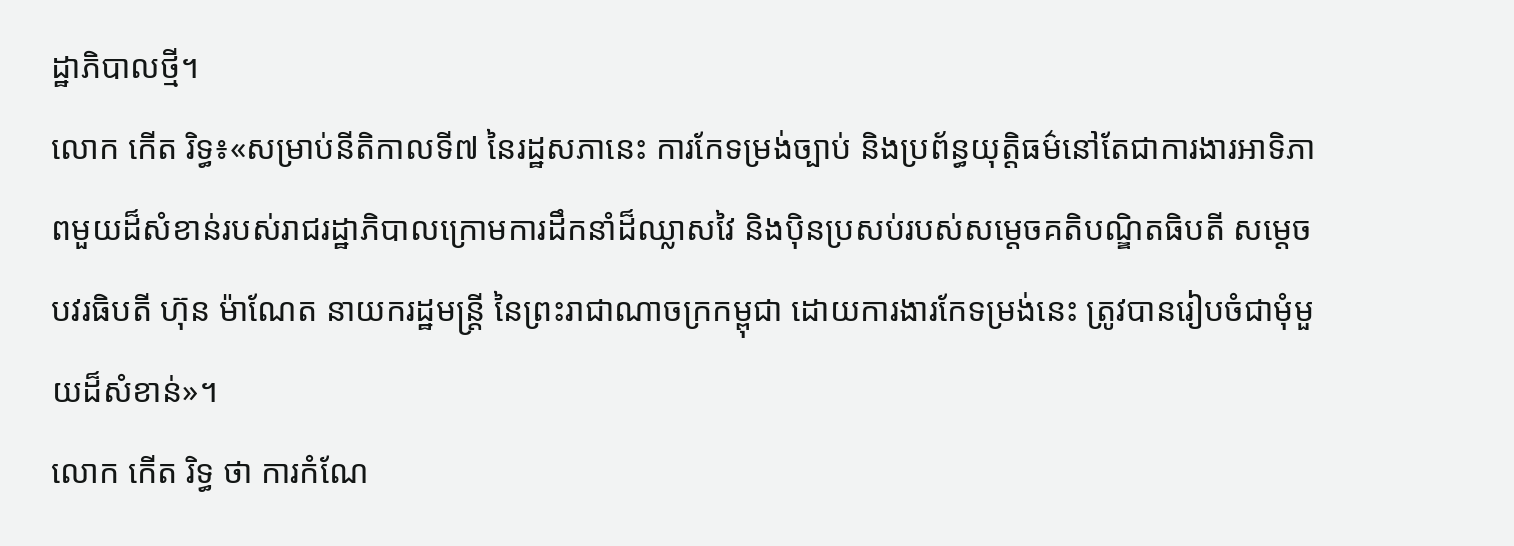ដ្ឋាភិបាលថ្មី។
លោក កើត រិទ្ធ៖«សម្រាប់នីតិកាលទី៧ នៃរដ្ឋសភានេះ ការកែទម្រង់ច្បាប់ និងប្រព័ន្ធយុត្តិធម៌នៅតែជាការងារអាទិភាពមួយដ៏សំខាន់របស់រាជរដ្ឋាភិបាលក្រោមការដឹកនាំដ៏ឈ្លាសវៃ និងប៉ិនប្រសប់របស់សម្ដេចគតិបណ្ឌិតធិបតី សម្ដេចបវរធិបតី ហ៊ុន ម៉ាណែត នាយករដ្ឋមន្ត្រី នៃព្រះរាជាណាចក្រកម្ពុជា ដោយការងារកែទម្រង់នេះ ត្រូវបានរៀបចំជាមុំមួយដ៏សំខាន់»។
លោក កើត រិទ្ធ ថា ការកំណែ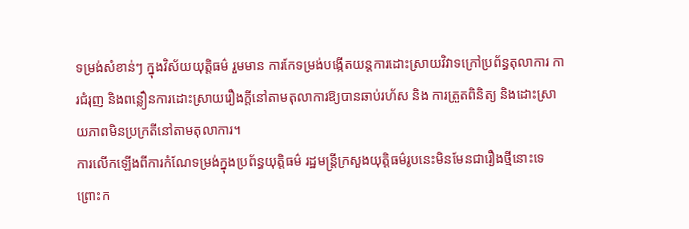ទម្រង់សំខាន់ៗ ក្នុងវិស័យយុត្តិធម៌ រួមមាន ការកែទម្រង់បង្កើតយន្តការដោះស្រាយវិវាទក្រៅប្រព័ន្ធតុលាការ ការជំរុញ និងពន្លឿនការដោះស្រាយរឿងក្ដីនៅតាមតុលាការឱ្យបានឆាប់រហ័ស និង ការត្រួតពិនិត្យ និងដោះស្រាយភាពមិនប្រក្រតីនៅតាមតុលាការ។
ការលើកឡើងពីការកំណែទម្រង់ក្នុងប្រព័ន្ធយុត្តិធម៌ រដ្ឋមន្ត្រីក្រសួងយុត្តិធម៌រូបនេះមិនមែនជារឿងថ្មីនោះទេ ព្រោះក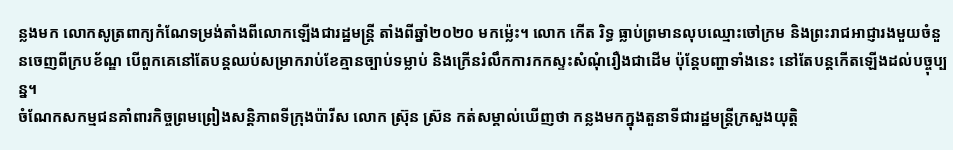ន្លងមក លោកសូត្រពាក្យកំណែទម្រង់តាំងពីលោកឡើងជារដ្ឋមន្ត្រី តាំងពីឆ្នាំ២០២០ មកម្ល៉េះ។ លោក កើត រិទ្ធ ធ្លាប់ព្រមានលុបឈ្មោះចៅក្រម និងព្រះរាជអាជ្ញារងមួយចំនួនចេញពីក្របខ័ណ្ឌ បើពួកគេនៅតែបន្តឈប់សម្រាករាប់ខែគ្មានច្បាប់ទម្លាប់ និងក្រើនរំលឹកការកកស្ទះសំណុំរឿងជាដើម ប៉ុន្តែបញ្ហាទាំងនេះ នៅតែបន្តកើតឡើងដល់បច្ចុប្បន្ន។
ចំណែកសកម្មជនគាំពារកិច្ចព្រមព្រៀងសន្តិភាពទីក្រុងប៉ារីស លោក ស្រ៊ុន ស្រ៊ន កត់សម្គាល់ឃើញថា កន្លងមកក្នុងតួនាទីជារដ្ឋមន្ត្រីក្រសួងយុត្តិ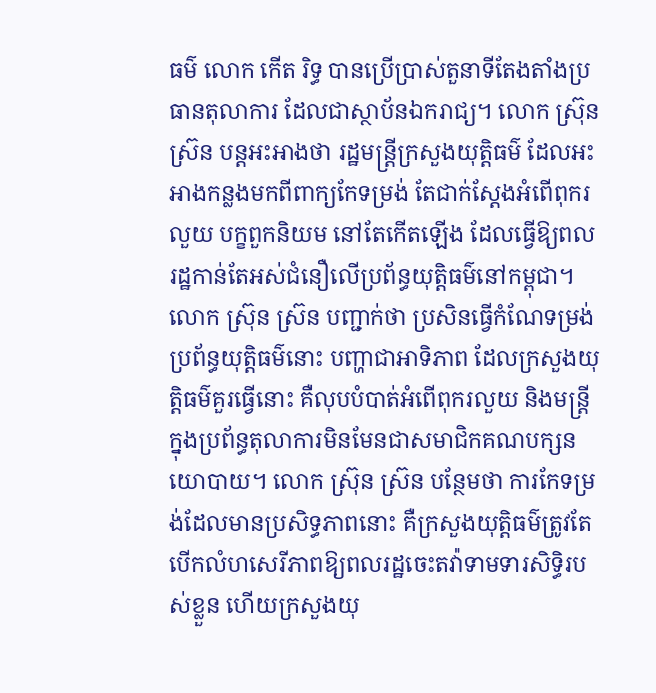ធម៌ លោក កើត រិទ្ធ បានប្រើប្រាស់តួនាទីតែងតាំងប្រធានតុលាការ ដែលជាស្ថាប័នឯករាជ្យ។ លោក ស្រ៊ុន ស្រ៊ន បន្តអះអាងថា រដ្ឋមន្ត្រីក្រសួងយុត្តិធម៌ ដែលអះអាងកន្លងមកពីពាក្យកែទម្រង់ តែជាក់ស្ដែងអំពើពុករលួយ បក្ខពួកនិយម នៅតែកើតឡើង ដែលធ្វើឱ្យពលរដ្ឋកាន់តែអស់ជំនឿលើប្រព័ន្ធយុត្តិធម៌នៅកម្ពុជា។
លោក ស្រ៊ុន ស្រ៊ន បញ្ជាក់ថា ប្រសិនធ្វើកំណែទម្រង់ប្រព័ន្ធយុត្តិធម៌នោះ បញ្ហាជាអាទិភាព ដែលក្រសួងយុត្តិធម៌គួរធ្វើនោះ គឺលុបបំបាត់អំពើពុករលួយ និងមន្ត្រីក្នុងប្រព័ន្ធតុលាការមិនមែនជាសមាជិកគណបក្សនយោបាយ។ លោក ស្រ៊ុន ស្រ៊ន បន្ថែមថា ការកែទម្រង់ដែលមានប្រសិទ្ធភាពនោះ គឺក្រសួងយុត្តិធម៌ត្រូវតែបើកលំហសេរីភាពឱ្យពលរដ្ឋចេះតវ៉ាទាមទារសិទ្ធិរបស់ខ្លួន ហើយក្រសួងយុ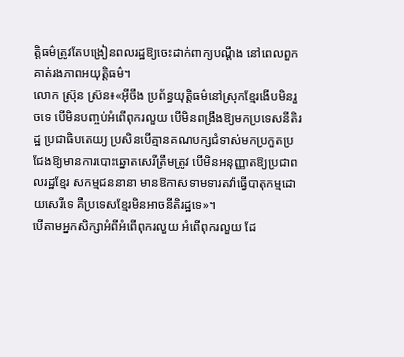ត្តិធម៌ត្រូវតែបង្រៀនពលរដ្ឋឱ្យចេះដាក់ពាក្យបណ្ដឹង នៅពេលពួកគាត់រងភាពអយុត្តិធម៌។
លោក ស្រ៊ុន ស្រ៊ន៖«អ៊ីចឹង ប្រព័ន្ធយុត្តិធម៌នៅស្រុកខ្មែរងើបមិនរួចទេ បើមិនបញ្ចប់អំពើពុករលួយ បើមិនពង្រឹងឱ្យមកប្រទេសនីតិរដ្ឋ ប្រជាធិបតេយ្យ ប្រសិនបើគ្មានគណបក្សជំទាស់មកប្រកួតប្រជែងឱ្យមានការបោះឆ្នោតសេរីត្រឹមត្រូវ បើមិនអនុញ្ញាតឱ្យប្រជាពលរដ្ឋខ្មែរ សកម្មជននានា មានឱកាសទាមទារតវ៉ាធ្វើបាតុកម្មដោយសេរីទេ គឺប្រទេសខ្មែរមិនអាចនីតិរដ្ឋទេ»។
បើតាមអ្នកសិក្សាអំពីអំពើពុករលួយ អំពើពុករលួយ ដែ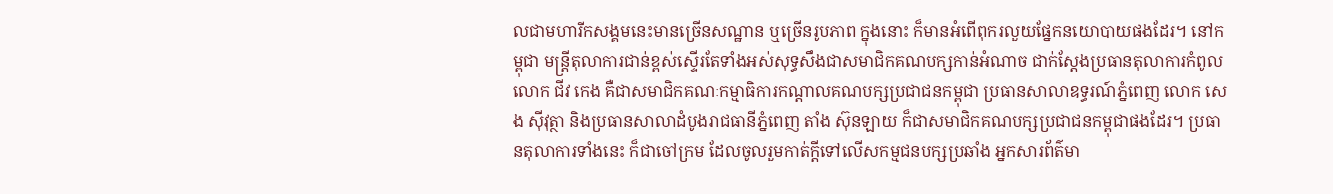លជាមហារីកសង្គមនេះមានច្រើនសណ្ឋាន ឬច្រើនរូបភាព ក្នុងនោះ ក៏មានអំពើពុករលួយផ្នែកនយោបាយផងដែរ។ នៅកម្ពុជា មន្ត្រីតុលាការជាន់ខ្ពស់ស្ទើរតែទាំងអស់សុទ្ធសឹងជាសមាជិកគណបក្សកាន់អំណាច ជាក់ស្ដែងប្រធានតុលាការកំពូល លោក ជីវ កេង គឺជាសមាជិកគណៈកម្មាធិការកណ្ដាលគណបក្សប្រជាជនកម្ពុជា ប្រធានសាលាឧទ្ធរណ៍ភ្នំពេញ លោក សេង ស៊ីវុត្ថា និងប្រធានសាលាដំបូងរាជធានីភ្នំពេញ តាំង ស៊ុនឡាយ ក៏ជាសមាជិកគណបក្សប្រជាជនកម្ពុជាផងដែរ។ ប្រធានតុលាការទាំងនេះ ក៏ជាចៅក្រម ដែលចូលរួមកាត់ក្ដីទៅលើសកម្មជនបក្សប្រឆាំង អ្នកសារព័ត៌មា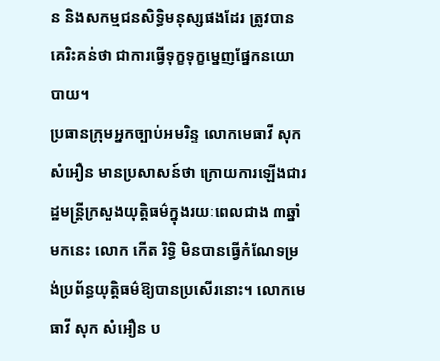ន និងសកម្មជនសិទ្ធិមនុស្សផងដែរ ត្រូវបានគេរិះគន់ថា ជាការធ្វើទុក្ខទុក្ខម្នេញផ្នែកនយោបាយ។
ប្រធានក្រុមអ្នកច្បាប់អមរិន្ទ លោកមេធាវី សុក សំអឿន មានប្រសាសន៍ថា ក្រោយការឡើងជារដ្ឋមន្ត្រីក្រសួងយុត្តិធម៌ក្នុងរយៈពេលជាង ៣ឆ្នាំមកនេះ លោក កើត រិទ្ធិ មិនបានធ្វើកំណែទម្រង់ប្រព័ន្ធយុត្តិធម៌ឱ្យបានប្រសើរនោះ។ លោកមេធាវី សុក សំអឿន ប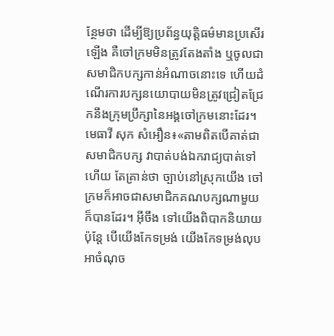ន្ថែមថា ដើម្បីឱ្យប្រព័ន្ធយុត្តិធម៌មានប្រសើរឡើង គឺចៅក្រមមិនត្រូវតែងតាំង ឬចូលជាសមាជិកបក្សកាន់អំណាចនោះទេ ហើយដំណើរការបក្សនយោបាយមិនត្រូវជ្រៀតជ្រែកនឹងក្រុមប្រឹក្សានៃអង្គចៅក្រមនោះដែរ។
មេធាវី សុក សំអឿន៖«តាមពិតបើគាត់ជាសមាជិកបក្ស វាបាត់បង់ឯករាជ្យបាត់ទៅហើយ តែគ្រាន់ថា ច្បាប់នៅស្រុកយើង ចៅក្រមក៏អាចជាសមាជិកគណបក្សណាមួយ ក៏បានដែរ។ អ៊ីចឹង ទៅយើងពិបាកនិយាយ ប៉ុន្តែ បើយើងកែទម្រង់ យើងកែទម្រង់លុបអាចំណុច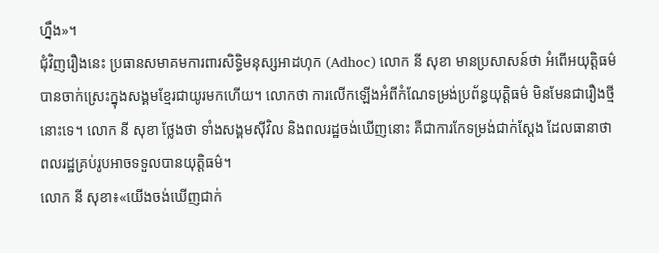ហ្នឹង»។
ជុំវិញរឿងនេះ ប្រធានសមាគមការពារសិទ្ធិមនុស្សអាដហុក (Adhoc) លោក នី សុខា មានប្រសាសន៍ថា អំពើអយុត្តិធម៌បានចាក់ស្រេះក្នុងសង្គមខ្មែរជាយូរមកហើយ។ លោកថា ការលើកឡើងអំពីកំណែទម្រង់ប្រព័ន្ធយុត្តិធម៌ មិនមែនជារឿងថ្មីនោះទេ។ លោក នី សុខា ថ្លែងថា ទាំងសង្គមស៊ីវិល និងពលរដ្ឋចង់ឃើញនោះ គឺជាការកែទម្រង់ជាក់ស្ដែង ដែលធានាថា ពលរដ្ឋគ្រប់រូបអាចទទួលបានយុត្តិធម៌។
លោក នី សុខា៖«យើងចង់ឃើញជាក់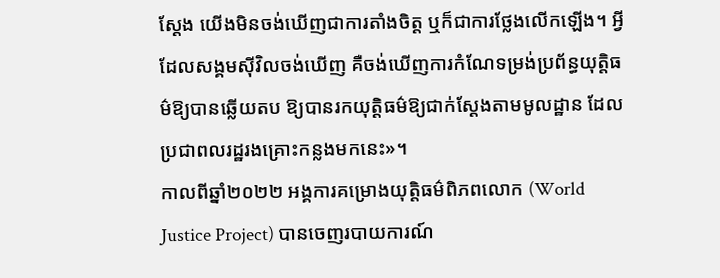ស្ដែង យើងមិនចង់ឃើញជាការតាំងចិត្ត ឬក៏ជាការថ្លែងលើកឡើង។ អ្វីដែលសង្គមស៊ីវិលចង់ឃើញ គឺចង់ឃើញការកំណែទម្រង់ប្រព័ន្ធយុត្តិធម៌ឱ្យបានឆ្លើយតប ឱ្យបានរកយុត្តិធម៌ឱ្យជាក់ស្ដែងតាមមូលដ្ឋាន ដែលប្រជាពលរដ្ឋរងគ្រោះកន្លងមកនេះ»។
កាលពីឆ្នាំ២០២២ អង្គការគម្រោងយុត្តិធម៌ពិភពលោក (World Justice Project) បានចេញរបាយការណ៍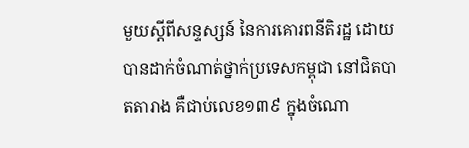មួយស្ដីពីសន្ទស្សន៍ នៃការគោរពនីតិរដ្ឋ ដោយបានដាក់ចំណាត់ថ្នាក់ប្រទេសកម្ពុជា នៅជិតបាតតារាង គឺជាប់លេខ១៣៩ ក្នុងចំណោ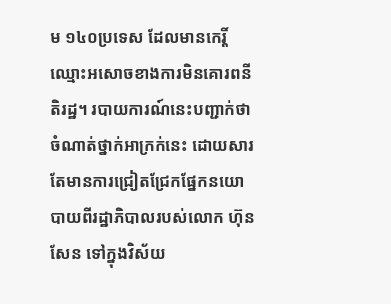ម ១៤០ប្រទេស ដែលមានកេរ្តិ៍ឈ្មោះអសោចខាងការមិនគោរពនីតិរដ្ឋ។ របាយការណ៍នេះបញ្ជាក់ថា ចំណាត់ថ្នាក់អាក្រក់នេះ ដោយសារតែមានការជ្រៀតជ្រែកផ្នែកនយោបាយពីរដ្ឋាភិបាលរបស់លោក ហ៊ុន សែន ទៅក្នុងវិស័យ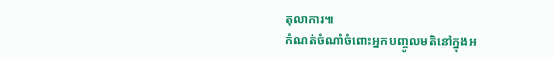តុលាការ៕
កំណត់ចំណាំចំពោះអ្នកបញ្ចូលមតិនៅក្នុងអ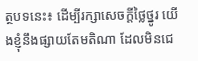ត្ថបទនេះ៖ ដើម្បីរក្សាសេចក្ដីថ្លៃថ្នូរ យើងខ្ញុំនឹងផ្សាយតែមតិណា ដែលមិនជេ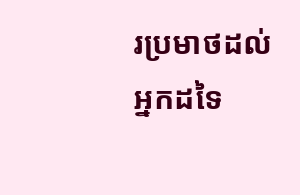រប្រមាថដល់អ្នកដទៃ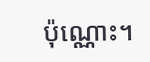ប៉ុណ្ណោះ។